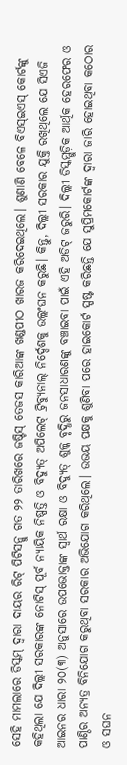ସେହି ମାମଲାରେ ଡିସ୍କମ୍ ଦ୍ବାରା ଦାୟର ରିଟ୍ ପିଟିସନ୍କୁ ଗତ ୨୨ ତାରିଖରେ ଜଷ୍ଟିସ୍ ତେଜସ କାରିଆଙ୍କ ଖଣ୍ଡପୀଠ ଖାରଜ କରିଦେଇଥିଲେ। ଶୁଣାଣି ବେଳେ ବିଏସ୍ଇଏସ୍ କୋର୍ଟଙ୍କୁ କହିଥିଲା ଯେ ଦିଲ୍ଲୀ ସରକାରଙ୍କ ନୋଟିସ୍ ପୂର୍ବ ନ୍ୟାୟିକ ନିଷ୍ପତ୍ତି ଓ ବିଦ୍ୟୁତ୍ ଅପିଲେଟ୍ ଟ୍ରିବ୍ୟୁନାଲ୍ ନିର୍ଦ୍ଦେଶକୁ ଉଲ୍ଲଂଘନ କରୁଛି। କିନ୍ତୁ, ଦିଲ୍ଲୀ ସରକାର ଯୁକ୍ତି ରଖିଥିଲେ ଯେ ସିଏଜି ଆଇନର ଧାରା ୨୦(୩) ଅନୁସାରେ ଉପଭୋକ୍ତାଙ୍କ ସ୍ୱାର୍ଥ ରକ୍ଷା ଓ ବିଦ୍ୟୁତ୍ ଶୁଳ୍କ ବୃଦ୍ଧିରୁ ଜନସାଧାରଣଙ୍କୁ ବଞ୍ଚାଇବା ପାଇଁ ଏହି ଅଡିଟ୍ ଜରୁରି। ଦିଲ୍ଲୀ ଡିସ୍କମ୍ଗୁଡ଼ିକ ଆର୍ଥିକ ହେରଫେର ଓ ପାଣ୍ଠିର ଅନ୍ୟତ୍ର ବିନିଯୋଗ କରୁଥିବା ସରକାର ଅଭିଯୋଗ କରିଥିଲେ। ଉଭୟ ପକ୍ଷକୁ ଶୁଣିବା ପରେ ହାଇକୋର୍ଟ ସ୍ପଷ୍ଟ କରିଛନ୍ତି ଯେ ସୁପ୍ରିମକୋର୍ଟଙ୍କ ଦ୍ୱାରା ଜାରି ହୋଇଥିବା କଠୋର ଓ ସଘନ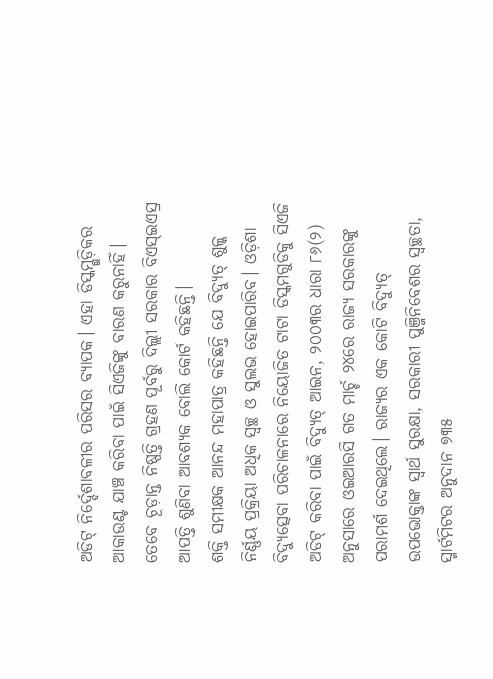ଅଡିଟ୍ ନିର୍ଦ୍ଦେଶାବଳୀର ପରିସର ବ୍ୟାପକ। ଏହା ଡିସ୍କମ୍ଗୁଡ଼ିକର ଆକାଉଣ୍ଟ ଯାଞ୍ଚ କରିବା ପାଇଁ ସିଏଜିଙ୍କୁ ବାରଣ କରୁନାହିଁ। ତେବେ ଚୂଡ଼ାନ୍ତ ନିଷ୍ପତ୍ତି ଗ୍ରହଣ ପୂର୍ବରୁ ଦିଲ୍ଲୀ ସରକାର ବିଏସ୍ଇଏସ୍ର ଆପତ୍ତି ଶୁଣିବା ଆବଶ୍ୟକ ବୋଲି କୋର୍ଟ କହିଛନ୍ତି।
ଶକ୍ତି ସମୀକ୍ଷକ ଆନନ୍ଦ ମହାପାତ୍ର କହିଛନ୍ତି ଯେ ବିଦ୍ୟୁତ୍ ଶୁଳ୍କ ନିର୍ଣ୍ଣୟ ପ୍ରକ୍ରିୟା ଅଧିକ ସ୍ୱଚ୍ଛ ଓ ସୁଲଭ ହୋଇପାରିବ। ଓଡ଼ିଶା ବିଦ୍ୟୁତ୍ସେବା ପରିଚାଳନାରେ ନିୟୋଜିତ ଟାଟା ଡିସ୍କମଗୁଡିକୁ ସିଏଜି ଅଡିଟ୍ କରିବା ପାଇଁ ବିଦ୍ୟୁତ୍ ଆଇନ, ୨୦୦୩ର ଧାରା ୮୬(୨) ଅନୁସାରେ ଓଇଆରସି ଗତ ମାର୍ଚ୍ଚ ୨୪ରେ ରାଜ୍ୟ ସରକାରଙ୍କୁ ପରାମର୍ଶ ଦେଇଥିଲେ। ରାଜ୍ୟର ଏକ କୋଟି ବିଦ୍ୟୁତ୍ ଉପଭୋକ୍ତାଙ୍କ ସ୍ୱାର୍ଥ ସୁରକ୍ଷା, ସରକାରୀ ପୁଞ୍ଜିନିବେଶର ସ୍ୱଚ୍ଛତା, ସ୍ମାର୍ଟମିଟର ଅନୁଦାନ ୭୩୫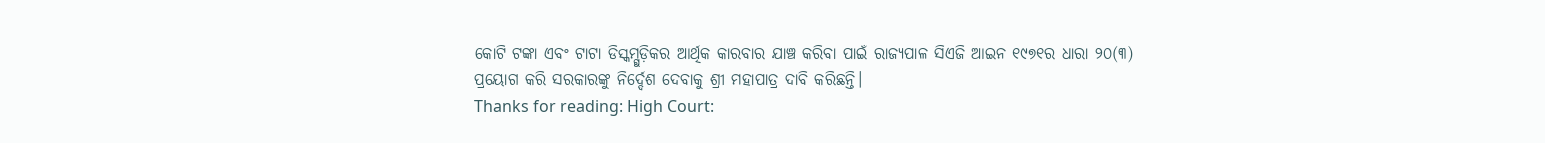କୋଟି ଟଙ୍କା ଏବଂ ଟାଟା ଡିସ୍କମ୍ଗୁଡ଼ିକର ଆର୍ଥିକ କାରବାର ଯାଞ୍ଚ କରିବା ପାଇଁ ରାଜ୍ୟପାଳ ସିଏଜି ଆଇନ ୧୯୭୧ର ଧାରା ୨୦(୩) ପ୍ରୟୋଗ କରି ସରକାରଙ୍କୁ ନିର୍ଦ୍ଦେଶ ଦେବାକୁ ଶ୍ରୀ ମହାପାତ୍ର ଦାବି କରିଛନ୍ତି।
Thanks for reading: High Court: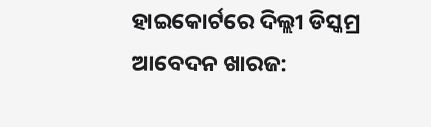ହାଇକୋର୍ଟରେ ଦିଲ୍ଲୀ ଡିସ୍କମ୍ର ଆବେଦନ ଖାରଜ: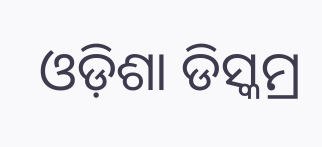ଓଡ଼ିଶା ଡିସ୍କମ୍ର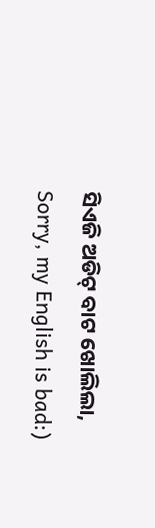ସିଏଜି ଅଡିଟ୍ ବାଟ ଖୋଲିଲା, Sorry, my English is bad:)